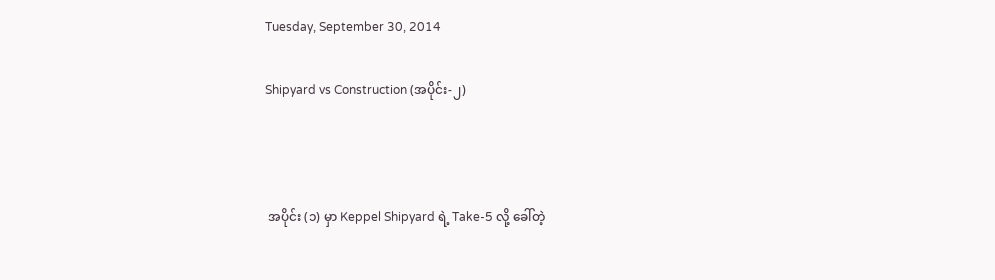Tuesday, September 30, 2014

Shipyard vs Construction (အပိုင်း-၂)



 အပိုင်း (၁) မှာ Keppel Shipyard ရဲ့ Take-5 လို့ ခေါ်တဲ့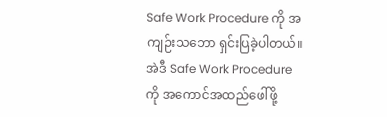Safe Work Procedure ကို အကျဉ်းသဘော ရှင်းပြခဲ့ပါတယ်။ အဲဒီ Safe Work Procedure ကို အကောင်အထည်ဖေါ်ဖို့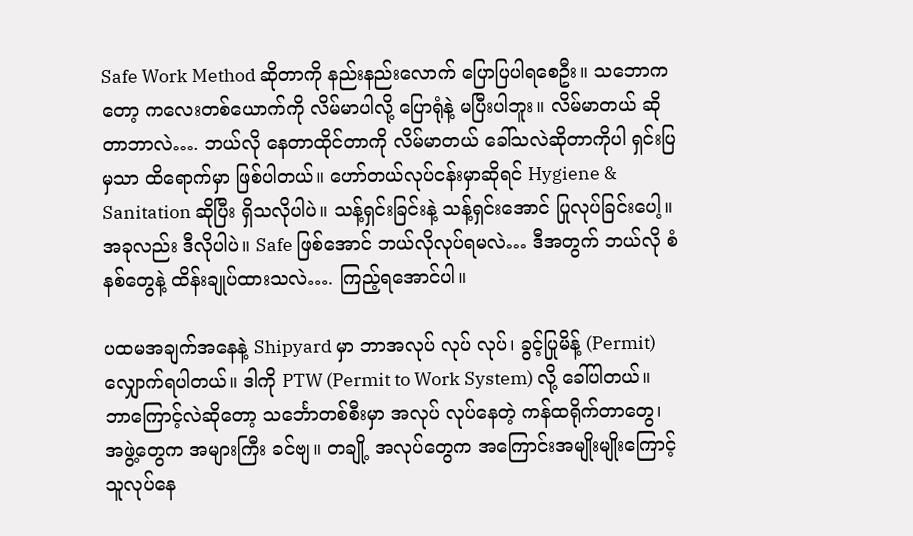Safe Work Method ဆိုတာကို နည်းနည်းလောက် ပြောပြပါရစေဦး။ သဘောကတော့ ကလေးတစ်ယောက်ကို လိမ်မာပါလို့ ပြောရုံနဲ့ မပြီးပါဘူး။ လိမ်မာတယ် ဆိုတာဘာလဲ…. ဘယ်လို နေတာထိုင်တာကို လိမ်မာတယ် ခေါ်သလဲဆိုတာကိုပါ ရှင်းပြမှသာ ထိရောက်မှာ ဖြစ်ပါတယ်။ ဟော်တယ်လုပ်ငန်းမှာဆိုရင် Hygiene & Sanitation ဆိုပြီး ရှိသလိုပါပဲ။ သန့်ရှင်းခြင်းနဲ့ သန့်ရှင်းအောင် ပြုလုပ်ခြင်းပေါ့။ အခုလည်း ဒီလိုပါပဲ။ Safe ဖြစ်အောင် ဘယ်လိုလုပ်ရမလဲ… ဒီအတွက် ဘယ်လို စံနစ်တွေနဲ့ ထိန်းချုပ်ထားသလဲ…. ကြည့်ရအောင်ပါ။

ပထမအချက်အနေနဲ့ Shipyard မှာ ဘာအလုပ် လုပ် လုပ်၊ ခွင့်ပြုမိန့် (Permit) လျှောက်ရပါတယ်။ ဒါကို PTW (Permit to Work System) လို့ ခေါ်ပါတယ်။ ဘာကြောင့်လဲဆိုတော့ သင်္ဘောတစ်စီးမှာ အလုပ် လုပ်နေတဲ့ ကန်ထရိုက်တာတွေ၊ အဖွဲ့တွေက အများကြီး ခင်ဗျ။ တချို့ အလုပ်တွေက အကြောင်းအမျိုးမျိုးကြောင့် သူလုပ်နေ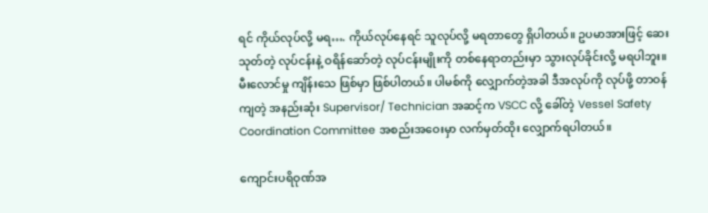ရင် ကိုယ်လုပ်လို့ မရ…. ကိုယ်လုပ်နေရင် သူလုပ်လို့ မရတာတွေ ရှိပါတယ်။ ဥပမာအားဖြင့် ဆေးသုတ်တဲ့ လုပ်ငန်းနဲ့ ဝရိန်ဆော်တဲ့ လုပ်ငန်းမျိုးကို တစ်နေရာတည်းမှာ သွားလုပ်ခိုင်းလို့ မရပါဘူး။ မီးလောင်မှု ကျိန်းသေ ဖြစ်မှာ ဖြစ်ပါတယ်။ ပါမစ်ကို လျှောက်တဲ့အခါ ဒီအလုပ်ကို လုပ်ဖို့ တာဝန်ကျတဲ့ အနည်းဆုံး Supervisor/ Technician အဆင့်က VSCC လို့ ခေါ်တဲ့ Vessel Safety Coordination Committee အစည်းအဝေးမှာ လက်မှတ်ထိုး လျှောက်ရပါတယ်။

ကျောင်းပရိဝုဏ်အ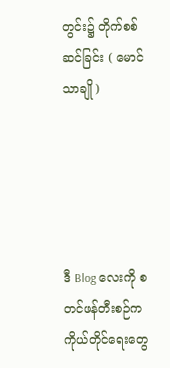တွင်း၌ တိုက်စစ်ဆင်ခြင်း ( မောင်သာချို )





ဒီ Blog လေးကို စတင်ဖန်တီးစဉ်က ကိုယ်တိုင်ရေးတွေ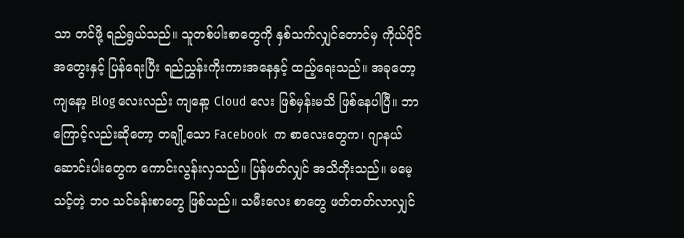သာ တင်ဖို့ ရည်ရွယ်သည်။ သူတစ်ပါးစာတွေကို နှစ်သက်လျှင်တောင်မှ ကိုယ်ပိုင်အတွေးနှင့် ပြန်ရေးပြီး ရည်ညွှန်းကိုးကားအနေနှင့် ထည့်ရေးသည်။ အခုတော့ ကျနော့ Blog လေးလည်း ကျနော့ Cloud လေး ဖြစ်မှန်းမသိ ဖြစ်နေပါပြီ။ ဘာကြောင့်လည်းဆိုတော့ တချို့သော Facebook  က စာလေးတွေက၊ ဂျာနယ်ဆောင်းပါးတွေက ကောင်းလွန်းလှသည်။ ပြန်ဖတ်လျှင် အသိတိုးသည်။ မမေ့သင့်တဲ့ ဘဝ သင်ခန်းစာတွေ ဖြစ်သည်။ သမီးလေး စာတွေ ဖတ်တတ်လာလျှင်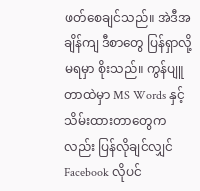ဖတ်စေချင်သည်။ အဲဒီအချိန်ကျ ဒီစာတွေ ပြန်ရှာလို့ မရမှာ စိုးသည်။ ကွန်ပျူတာထဲမှာ MS Words နှင့် သိမ်းထားတာတွေကလည်း ပြန်လိုချင်လျှင် Facebook လိုပင်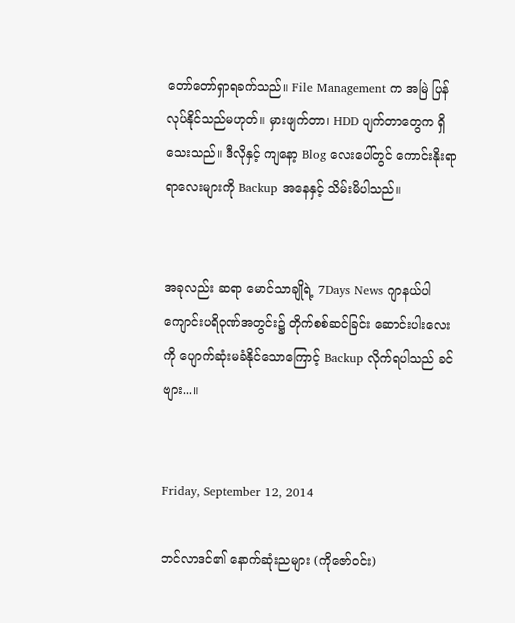တော်တော်ရှာရခက်သည်။ File Management က အမြဲ ပြန်လုပ်နိုင်သည်မဟုတ်။ မှားဖျက်တာ၊ HDD ပျက်တာတွေက ရှိသေးသည်။ ဒီလိုနှင့် ကျနော့ Blog လေးပေါ်တွင် ကောင်းနိုးရာရာလေးများကို Backup အနေနှင့် သိမ်းမိပါသည်။


အခုလည်း ဆရာ မောင်သာချိုရဲ့ 7Days News ဂျာနယ်ပါ ကျောင်းပရိဝုဏ်အတွင်း၌ တိုက်စစ်ဆင်ခြင်း ဆောင်းပါးလေးကို ပျောက်ဆုံးမခံနိုင်သောကြောင့် Backup လိုက်ရပါသည် ခင်ဗျား...။


Friday, September 12, 2014

ဘင်လာဒင်၏ နောက်ဆုံးညများ (ကိုဇော်ဝင်း)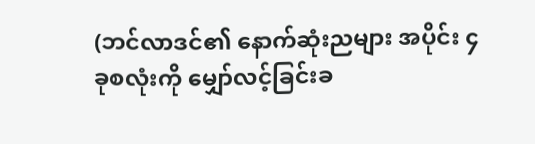(ဘင်လာဒင်၏ နောက်ဆုံးညများ အပိုင်း ၄ ခုစလုံးကို မျှော်လင့်ခြင်းခ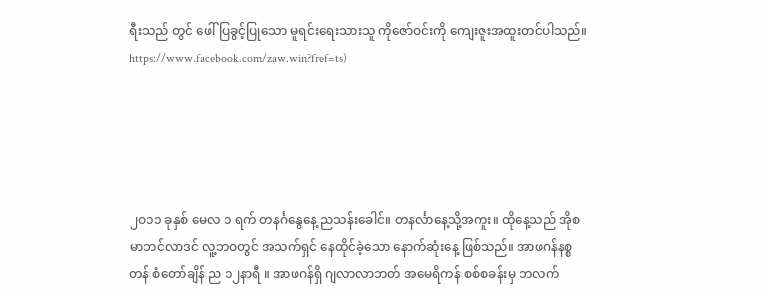ရီးသည် တွင် ဖေါ်ပြခွင့်ပြုသော မူရင်းရေးသားသူ ကိုဇော်ဝင်းကို ကျေးဇူးအထူးတင်ပါသည်။ https://www.facebook.com/zaw.win?fref=ts)





၂ဝ၁၁ ခုနှစ် မေလ ၁ ရက် တနင်္ဂနွေနေ့ ညသန်းခေါင်။ တနင်္လာနေ့သို့အကူး။ ထိုနေ့သည် အိုစမာဘင်လာဒင် လူ့ဘဝတွင် အသက်ရှင် နေထိုင်ခဲ့သော နောက်ဆုံးနေ့ ဖြစ်သည်။ အာဖဂန်နစ္စတန် စံတော်ချိန် ည ၁၂နာရီ ။ အာဖဂန်ရှိ ဂျလာလာဘတ် အမေရိကန် စစ်စခန်းမှ ဘလက်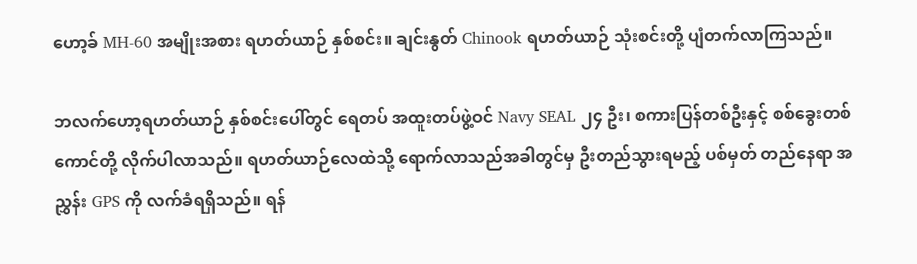ဟော့ခ် MH-60 အမျိုးအစား ရဟတ်ယာဉ် နှစ်စင်း။ ချင်းနွတ် Chinook ရဟတ်ယာဉ် သုံးစင်းတို့ ပျံတက်လာကြသည်။

ဘလက်ဟော့ရဟတ်ယာဉ် နှစ်စင်းပေါ်တွင် ရေတပ် အထူးတပ်ဖွဲ့ဝင် Navy SEAL ၂၄ ဦး၊ စကားပြန်တစ်ဦးနှင့် စစ်ခွေးတစ်ကောင်တို့ လိုက်ပါလာသည်။ ရဟတ်ယာဉ်လေထဲသို့ ရောက်လာသည်အခါတွင်မှ ဦးတည်သွားရမည့် ပစ်မှတ် တည်နေရာ အညွှန်း GPS ကို လက်ခံရရှိသည်။ ရန်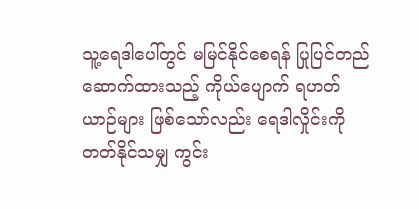သူ့ရေဒါပေါ်တွင် မမြင်နိုင်စေရန် ပြုပြင်တည်ဆောက်ထားသည့် ကိုယ်ပျောက် ရဟတ်ယာဉ်များ ဖြစ်သော်လည်း ရေဒါလှိုင်းကို တတ်နိုင်သမျှ ကွင်း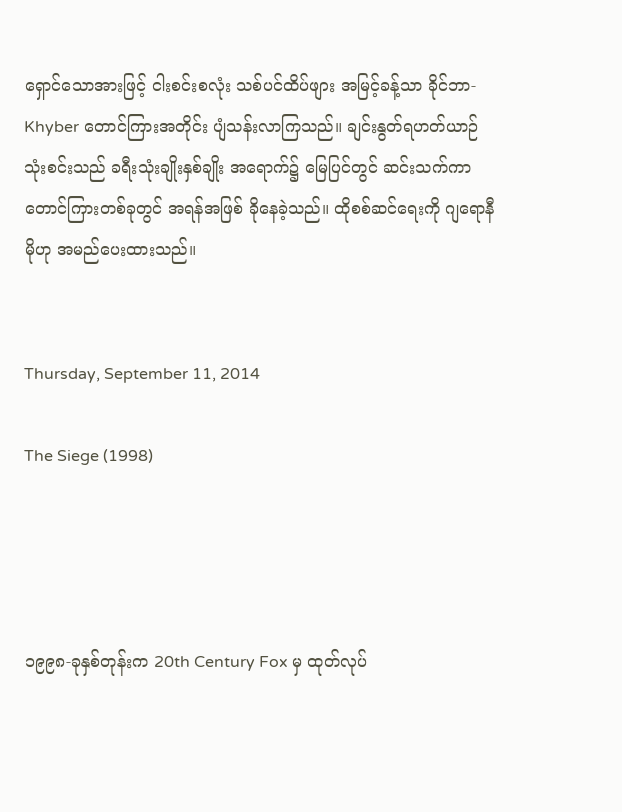ရှောင်သောအားဖြင့် ငါးစင်းစလုံး သစ်ပင်ထိပ်ဖျား အမြင့်ခန့်သာ ခိုင်ဘာ- Khyber တောင်ကြားအတိုင်း ပျံသန်းလာကြသည်။ ချင်းနွတ်ရဟတ်ယာဉ် သုံးစင်းသည် ခရီးသုံးချိုးနှစ်ချိုး အရောက်၌ မြေပြင်တွင် ဆင်းသက်ကာ တောင်ကြားတစ်ခုတွင် အရန်အဖြစ် ခိုနေခဲ့သည်။ ထိုစစ်ဆင်ရေးကို ဂျရောနီမိုဟု အမည်ပေးထားသည်။


Thursday, September 11, 2014

The Siege (1998)




၁၉၉၈-ခုနှစ်တုန်းက 20th Century Fox မှ ထုတ်လုပ်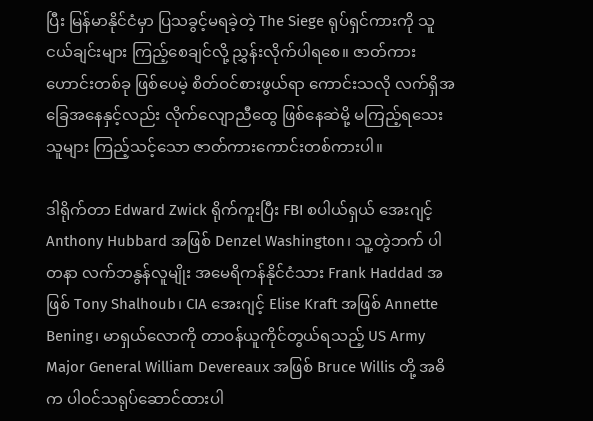ပြီး မြန်မာနိုင်ငံမှာ ပြသခွင့်မရခဲ့တဲ့ The Siege ရုပ်ရှင်ကားကို သူငယ်ချင်းများ ကြည့်စေချင်လို့ ညွှန်းလိုက်ပါရစေ။ ဇာတ်ကားဟောင်းတစ်ခု ဖြစ်ပေမဲ့ စိတ်ဝင်စားဖွယ်ရာ ကောင်းသလို လက်ရှိအခြေအနေနှင့်လည်း လိုက်လျောညီထွေ ဖြစ်နေဆဲမို့ မကြည့်ရသေးသူများ ကြည့်သင့်သော ဇာတ်ကားကောင်းတစ်ကားပါ။

ဒါရိုက်တာ Edward Zwick ရိုက်ကူးပြီး FBI စပါယ်ရှယ် အေးဂျင့် Anthony Hubbard အဖြစ် Denzel Washington၊ သူ့တွဲဘက် ပါတနာ လက်ဘနွန်လူမျိုး အမေရိကန်နိုင်ငံသား Frank Haddad အဖြစ် Tony Shalhoub၊ CIA အေးဂျင့် Elise Kraft အဖြစ် Annette Bening၊ မာရှယ်လောကို တာဝန်ယူကိုင်တွယ်ရသည့် US Army Major General William Devereaux အဖြစ် Bruce Willis တို့ အဓိက ပါဝင်သရုပ်ဆောင်ထားပါ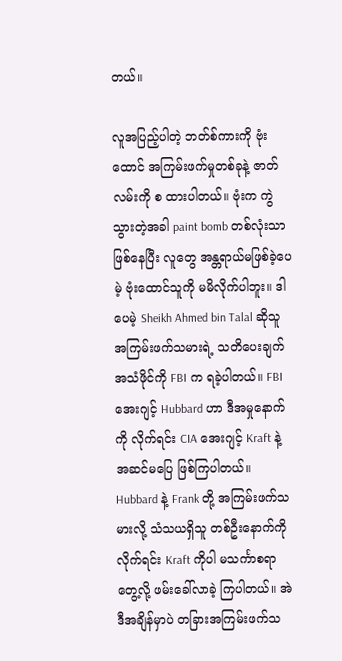တယ်။

လူအပြည့်ပါတဲ့ ဘတ်စ်ကားကို ဗုံးထောင် အကြမ်းဖက်မှုတစ်ခုနဲ့ ဇာတ်လမ်းကို စ ထားပါတယ်။ ဗုံးက ကွဲသွားတဲ့အခါ paint bomb တစ်လုံးသာ ဖြစ်နေပြီး လူတွေ အန္တရာယ်မဖြစ်ခဲ့ပေမဲ့ ဗုံးထောင်သူကို မမိလိုက်ပါဘူး။ ဒါပေမဲ့ Sheikh Ahmed bin Talal ဆိုသူ အကြမ်းဖက်သမားရဲ့ သတိပေးချက် အသံဖိုင်ကို FBI က ရခဲ့ပါတယ်။ FBI အေးဂျင့် Hubbard ဟာ ဒီအမှုနောက်ကို လိုက်ရင်း CIA အေးဂျင့် Kraft နဲ့ အဆင်မပြေ ဖြစ်ကြပါတယ်။ Hubbard နဲ့ Frank တို့ အကြမ်းဖက်သမားလို့ သံသယရှိသူ တစ်ဦးနောက်ကို လိုက်ရင်း Kraft ကိုပါ မသင်္ကာစရာတွေ့လို့ ဖမ်းခေါ်လာခဲ့ ကြပါတယ်။ အဲဒီအချိန်မှာပဲ တခြားအကြမ်းဖက်သ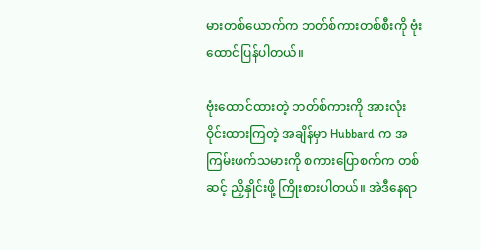မားတစ်ယောက်က ဘတ်စ်ကားတစ်စီးကို ဗုံးထောင်ပြန်ပါတယ်။

ဗုံးထောင်ထားတဲ့ ဘတ်စ်ကားကို အားလုံး ဝိုင်းထားကြတဲ့ အချိန်မှာ Hubbard က အကြမ်းဖက်သမားကို စကားပြောစက်က တစ်ဆင့် ညှိနှိုင်းဖို့ ကြိုးစားပါတယ်။ အဲဒီနေရာ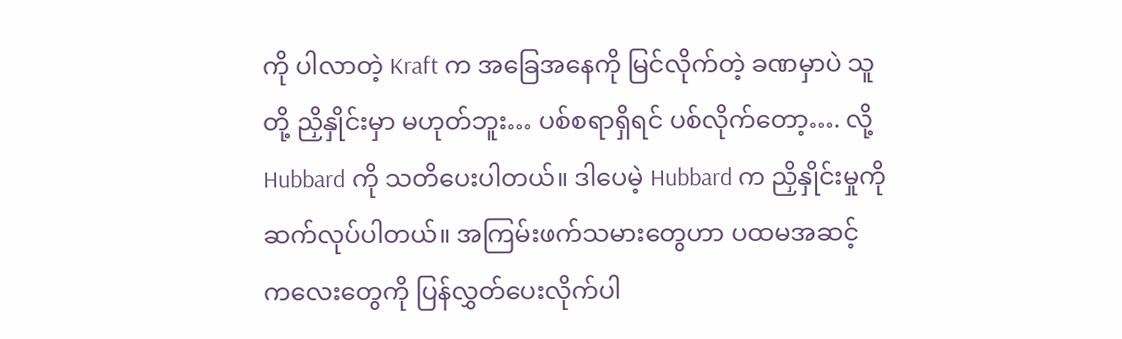ကို ပါလာတဲ့ Kraft က အခြေအနေကို မြင်လိုက်တဲ့ ခဏမှာပဲ သူတို့ ညှိနှိုင်းမှာ မဟုတ်ဘူး… ပစ်စရာရှိရင် ပစ်လိုက်တော့…. လို့ Hubbard ကို သတိပေးပါတယ်။ ဒါပေမဲ့ Hubbard က ညှိနှိုင်းမှုကို ဆက်လုပ်ပါတယ်။ အကြမ်းဖက်သမားတွေဟာ ပထမအဆင့် ကလေးတွေကို ပြန်လွှတ်ပေးလိုက်ပါ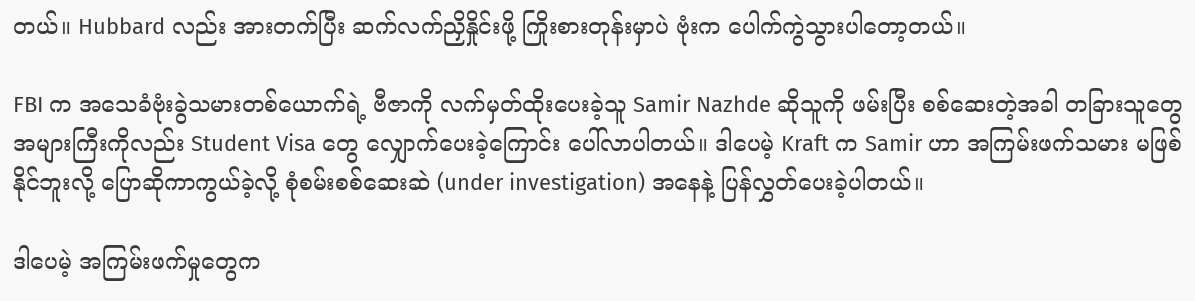တယ်။ Hubbard လည်း အားတက်ပြီး ဆက်လက်ညှိနှိုင်းဖို့ ကြိုးစားတုန်းမှာပဲ ဗုံးက ပေါက်ကွဲသွားပါတော့တယ်။

FBI က အသေခံဗုံးခွဲသမားတစ်ယောက်ရဲ့ ဗီဇာကို လက်မှတ်ထိုးပေးခဲ့သူ Samir Nazhde ဆိုသူကို ဖမ်းပြီး စစ်ဆေးတဲ့အခါ တခြားသူတွေ အများကြီးကိုလည်း Student Visa တွေ လျှောက်ပေးခဲ့ကြောင်း ပေါ်လာပါတယ်။ ဒါပေမဲ့ Kraft က Samir ဟာ အကြမ်းဖက်သမား မဖြစ်နိုင်ဘူးလို့ ပြောဆိုကာကွယ်ခဲ့လို့ စုံစမ်းစစ်ဆေးဆဲ (under investigation) အနေနဲ့ ပြန်လွှတ်ပေးခဲ့ပါတယ်။

ဒါပေမဲ့ အကြမ်းဖက်မှုတွေက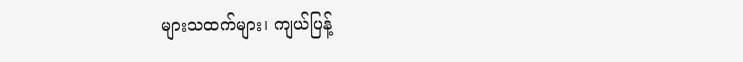များသထက်များ၊ ကျယ်ပြန့်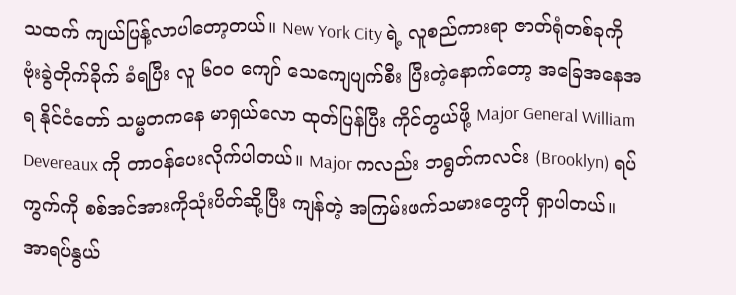သထက် ကျယ်ပြန့်လာပါတော့တယ်။ New York City ရဲ့ လူစည်ကားရာ ဇာတ်ရုံတစ်ခုကို ဗုံးခွဲတိုက်ခိုက် ခံရပြီး လူ ၆၀၀ ကျော် သေကျေပျက်စီး ပြီးတဲ့နောက်တော့ အခြေအနေအရ နိုင်ငံတော် သမ္မတကနေ မာရှယ်လော ထုတ်ပြန်ပြီး ကိုင်တွယ်ဖို့ Major General William Devereaux ကို တာဝန်ပေးလိုက်ပါတယ်။ Major ကလည်း ဘရွတ်ကလင်း (Brooklyn) ရပ်ကွက်ကို စစ်အင်အားကိုသုံးပိတ်ဆို့ပြီး ကျန်တဲ့ အကြမ်းဖက်သမားတွေကို ရှာပါတယ်။ အာရပ်နွယ်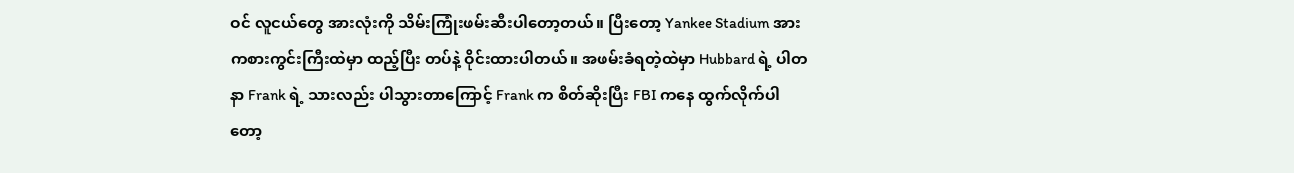ဝင် လူငယ်တွေ အားလုံးကို သိမ်းကြုံးဖမ်းဆီးပါတော့တယ်။ ပြီးတော့ Yankee Stadium အားကစားကွင်းကြီးထဲမှာ ထည့်ပြီး တပ်နဲ့ ဝိုင်းထားပါတယ်။ အဖမ်းခံရတဲ့ထဲမှာ Hubbard ရဲ့ ပါတနာ Frank ရဲ့ သားလည်း ပါသွားတာကြောင့် Frank က စိတ်ဆိုးပြီး FBI ကနေ ထွက်လိုက်ပါတော့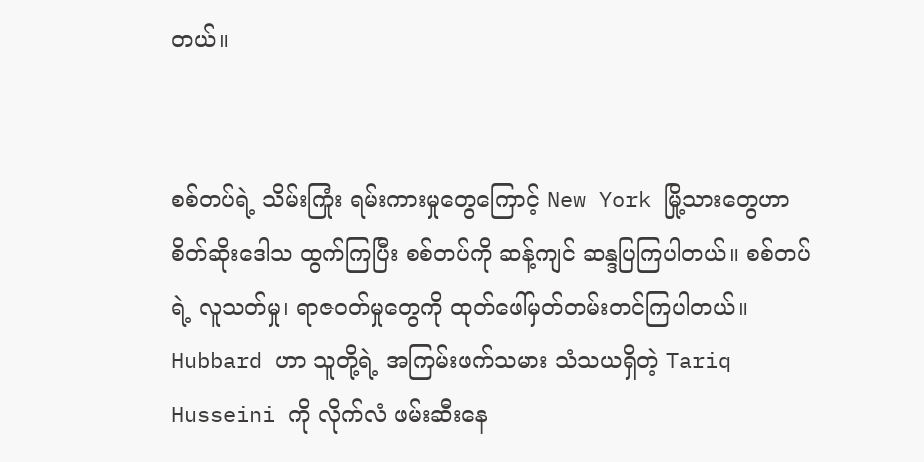တယ်။


စစ်တပ်ရဲ့ သိမ်းကြုံး ရမ်းကားမှုတွေကြောင့် New York မြို့သားတွေဟာ စိတ်ဆိုးဒေါသ ထွက်ကြပြီး စစ်တပ်ကို ဆန့်ကျင် ဆန္ဒပြကြပါတယ်။ စစ်တပ်ရဲ့ လူသတ်မှု၊ ရာဇဝတ်မှုတွေကို ထုတ်ဖေါ်မှတ်တမ်းတင်ကြပါတယ်။ Hubbard ဟာ သူတို့ရဲ့ အကြမ်းဖက်သမား သံသယရှိတဲ့ Tariq Husseini ကို လိုက်လံ ဖမ်းဆီးနေ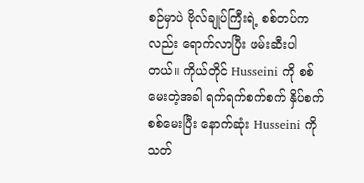စဉ်မှာပဲ ဗိုလ်ချုပ်ကြီးရဲ့ စစ်တပ်ကလည်း ရောက်လာပြီး ဖမ်းဆီးပါတယ်။ ကိုယ်တိုင် Husseini ကို စစ်မေးတဲ့အခါ ရက်ရက်စက်စက် နှိပ်စက်စစ်မေးပြီး နောက်ဆုံး Husseini ကို သတ်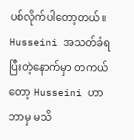ပစ်လိုက်ပါတော့တယ်။ Husseini အသတ်ခံရပြီးတဲ့နောက်မှာ တကယ်တော့ Husseini ဟာ ဘာမှ မသိ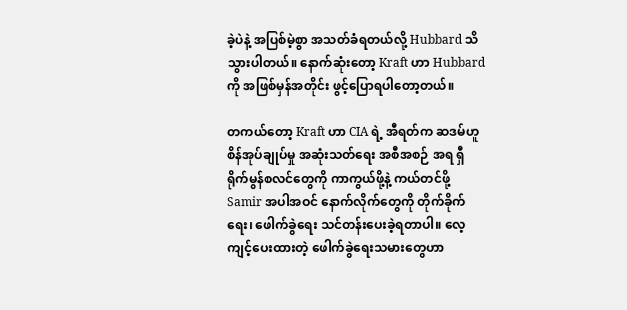ခဲ့ပဲနဲ့ အပြစ်မဲ့စွာ အသတ်ခံရတယ်လို့ Hubbard သိသွားပါတယ်။ နောက်ဆုံးတော့ Kraft ဟာ Hubbard ကို အဖြစ်မှန်အတိုင်း ဖွင့်ပြောရပါတော့တယ်။

တကယ်တော့ Kraft ဟာ CIA ရဲ့ အီရတ်က ဆဒမ်ဟူစိန်အုပ်ချုပ်မှု အဆုံးသတ်ရေး အစီအစဉ် အရ ရှီရိုက်မွန်စလင်တွေကို ကာကွယ်ဖို့နဲ့ ကယ်တင်ဖို့ Samir အပါအဝင် နောက်လိုက်တွေကို တိုက်ခိုက်ရေး၊ ဖေါက်ခွဲရေး သင်တန်းပေးခဲ့ရတာပါ။ လေ့ကျင့်ပေးထားတဲ့ ဖေါက်ခွဲရေးသမားတွေဟာ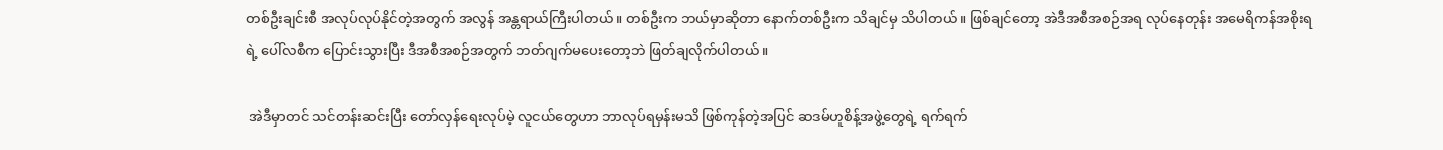တစ်ဦးချင်းစီ အလုပ်လုပ်နိုင်တဲ့အတွက် အလွန် အန္တရာယ်ကြီးပါတယ်။ တစ်ဦးက ဘယ်မှာဆိုတာ နောက်တစ်ဦးက သိချင်မှ သိပါတယ်။ ဖြစ်ချင်တော့ အဲဒီအစီအစဉ်အရ လုပ်နေတုန်း အမေရိကန်အစိုးရရဲ့ ပေါ်လစီက ပြောင်းသွားပြီး ဒီအစီအစဉ်အတွက် ဘတ်ဂျက်မပေးတော့ဘဲ ဖြတ်ချလိုက်ပါတယ်။

 အဲဒီမှာတင် သင်တန်းဆင်းပြီး တော်လှန်ရေးလုပ်မဲ့ လူငယ်တွေဟာ ဘာလုပ်ရမှန်းမသိ ဖြစ်ကုန်တဲ့အပြင် ဆဒမ်ဟူစိန့်အဖွဲ့တွေရဲ့ ရက်ရက်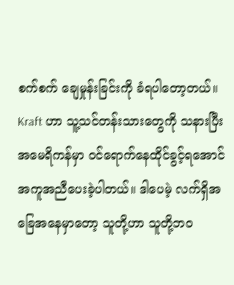စက်စက် ချေမှုန်းခြင်းကို ခံရပါတော့တယ်။ Kraft ဟာ သူ့သင်တန်းသားတွေကို သနားပြီး အမေရိကန်မှာ ဝင်ရောက်နေထိုင်ခွင့်ရအောင် အကူအညီပေးခဲ့ပါတယ်။ ဒါပေမဲ့ လက်ရှိအခြေအနေမှာတော့ သူတို့ဟာ သူတို့ဘဝ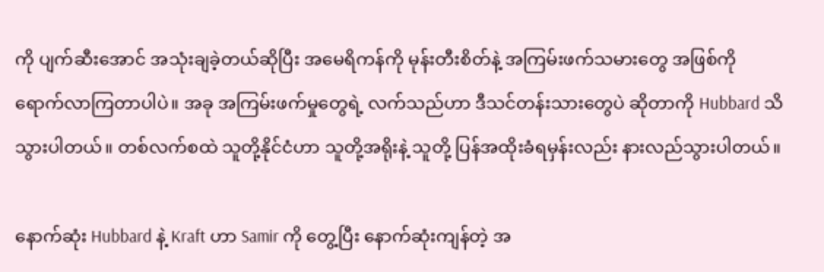ကို ပျက်ဆီးအောင် အသုံးချခဲ့တယ်ဆိုပြီး အမေရိကန်ကို မုန်းတီးစိတ်နဲ့ အကြမ်းဖက်သမားတွေ အဖြစ်ကို ရောက်လာကြတာပါပဲ။ အခု အကြမ်းဖက်မှုတွေရဲ့ လက်သည်ဟာ ဒီသင်တန်းသားတွေပဲ ဆိုတာကို Hubbard သိသွားပါတယ်။ တစ်လက်စထဲ သူတို့နိုင်ငံဟာ သူတို့အရိုးနဲ့ သူတို့ ပြန်အထိုးခံရမှန်းလည်း နားလည်သွားပါတယ်။

နောက်ဆုံး Hubbard နဲ့ Kraft ဟာ Samir ကို တွေ့ပြီး နောက်ဆုံးကျန်တဲ့ အ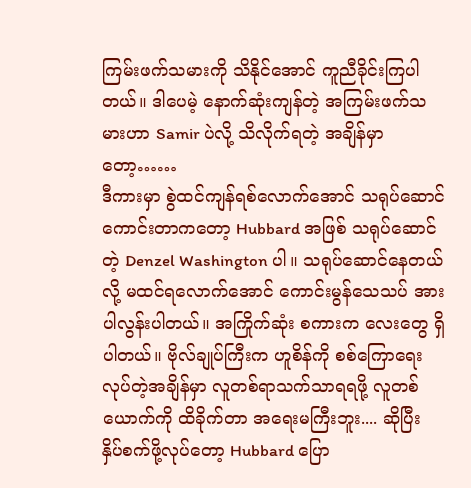ကြမ်းဖက်သမားကို သိနိုင်အောင် ကူညီခိုင်းကြပါတယ်။ ဒါပေမဲ့ နောက်ဆုံးကျန်တဲ့ အကြမ်းဖက်သမားဟာ Samir ပဲလို့ သိလိုက်ရတဲ့ အချိန်မှာတော့……
ဒီကားမှာ စွဲထင်ကျန်ရစ်လောက်အောင် သရုပ်ဆောင်ကောင်းတာကတော့ Hubbard အဖြစ် သရုပ်ဆောင်တဲ့ Denzel Washington ပါ။ သရုပ်ဆောင်နေတယ်လို့ မထင်ရလောက်အောင် ကောင်းမွန်သေသပ် အားပါလွန်းပါတယ်။ အကြိုက်ဆုံး စကားက လေးတွေ ရှိပါတယ်။ ဗိုလ်ချုပ်ကြီးက ဟူစိန်ကို စစ်ကြောရေး လုပ်တဲ့အချိန်မှာ လူတစ်ရာသက်သာရရဖို့ လူတစ်ယောက်ကို ထိခိုက်တာ အရေးမကြီးဘူး.... ဆိုပြီး နှိပ်စက်ဖို့လုပ်တော့ Hubbard ပြော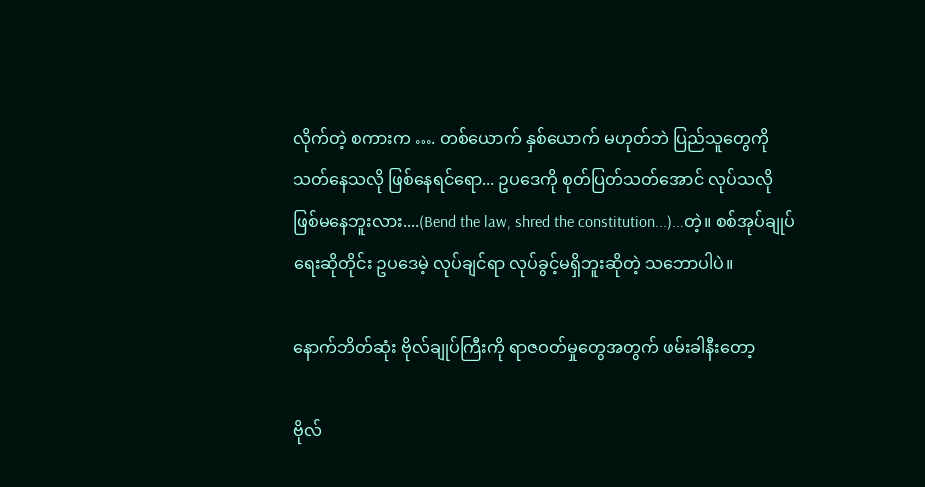လိုက်တဲ့ စကားက …. တစ်ယောက် နှစ်ယောက် မဟုတ်ဘဲ ပြည်သူတွေကို သတ်နေသလို ဖြစ်နေရင်ရော... ဥပဒေကို စုတ်ပြတ်သတ်အောင် လုပ်သလို ဖြစ်မနေဘူးလား....(Bend the law, shred the constitution...)...တဲ့။ စစ်အုပ်ချုပ်ရေးဆိုတိုင်း ဥပဒေမဲ့ လုပ်ချင်ရာ လုပ်ခွင့်မရှိဘူးဆိုတဲ့ သဘောပါပဲ။

နောက်ဘိတ်ဆုံး ဗိုလ်ချုပ်ကြီးကို ရာဇဝတ်မှုတွေအတွက် ဖမ်းခါနီးတော့

ဗိုလ်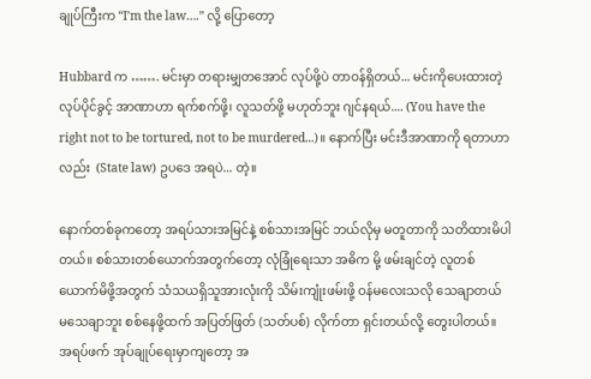ချုပ်ကြီးက “I’m the law….” လို့ ပြောတော့

Hubbard က ……. မင်းမှာ တရားမျှတအောင် လုပ်ဖို့ပဲ တာဝန်ရှိတယ်... မင်းကိုပေးထားတဲ့ လုပ်ပိုင်ခွင့် အာဏာဟာ ရက်စက်ဖို့၊ လူသတ်ဖို့ မဟုတ်ဘူး ဂျင်နရယ်.... (You have the right not to be tortured, not to be murdered...)။ နောက်ပြီး မင်းဒီအာဏာကို ရတာဟာလည်း  (State law) ဥပဒေ အရပဲ... တဲ့။

နောက်တစ်ခုကတော့ အရပ်သားအမြင်နဲ့ စစ်သားအမြင် ဘယ်လိုမှ မတူတာကို သတိထားမိပါတယ်။ စစ်သားတစ်ယောက်အတွက်တော့ လုံခြုံရေးသာ အဓိက မို့ ဖမ်းချင်တဲ့ လူတစ်ယောက်မိဖို့အတွက် သံသယရှိသူအားလုံးကို သိမ်းကျုံးဖမ်းဖို့ ဝန်မလေးသလို သေချာတယ် မသေချာဘူး စစ်နေဖို့ထက် အပြတ်ဖြတ် (သတ်ပစ်) လိုက်တာ ရှင်းတယ်လို့ တွေးပါတယ်။ အရပ်ဖက် အုပ်ချုပ်ရေးမှာကျတော့ အ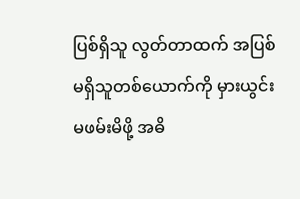ပြစ်ရှိသူ လွတ်တာထက် အပြစ်မရှိသူတစ်ယောက်ကို မှားယွင်းမဖမ်းမိဖို့ အဓိ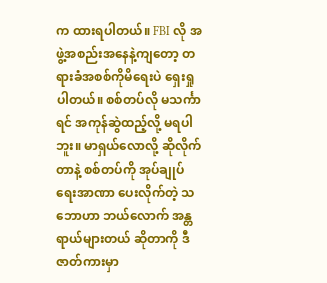က ထားရပါတယ်။ FBI လို အဖွဲ့အစည်းအနေနဲ့ကျတော့ တရားခံအစစ်ကိုမိရေးပဲ ရှေးရှုပါတယ်။ စစ်တပ်လို မသင်္ကာရင် အကုန်ဆွဲထည့်လို့ မရပါဘူး။ မာရှယ်လောလို့ ဆိုလိုက်တာနဲ့ စစ်တပ်ကို အုပ်ချုပ်ရေးအာဏာ ပေးလိုက်တဲ့ သဘောဟာ ဘယ်လောက် အန္တရာယ်များတယ် ဆိုတာကို ဒီဇာတ်ကားမှာ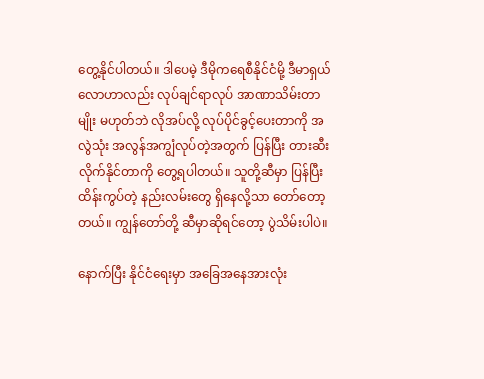တွေ့နိုင်ပါတယ်။ ဒါပေမဲ့ ဒီမိုကရေစီနိုင်ငံမို့ ဒီမာရှယ်လောဟာလည်း လုပ်ချင်ရာလုပ် အာဏာသိမ်းတာမျိုး မဟုတ်ဘဲ လိုအပ်လို့ လုပ်ပိုင်ခွင့်ပေးတာကို အလွဲသုံး အလွန်အကျွံလုပ်တဲ့အတွက် ပြန်ပြီး တားဆီးလိုက်နိုင်တာကို တွေ့ရပါတယ်။ သူတို့ဆီမှာ ပြန်ပြီး ထိန်းကွပ်တဲ့ နည်းလမ်းတွေ ရှိနေလို့သာ တော်တော့တယ်။ ကျွန်တော်တို့ ဆီမှာဆိုရင်တော့ ပွဲသိမ်းပါပဲ။

နောက်ပြီး နိုင်ငံရေးမှာ အခြေအနေအားလုံး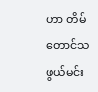ဟာ တိမ်တောင်သဖွယ်မင်း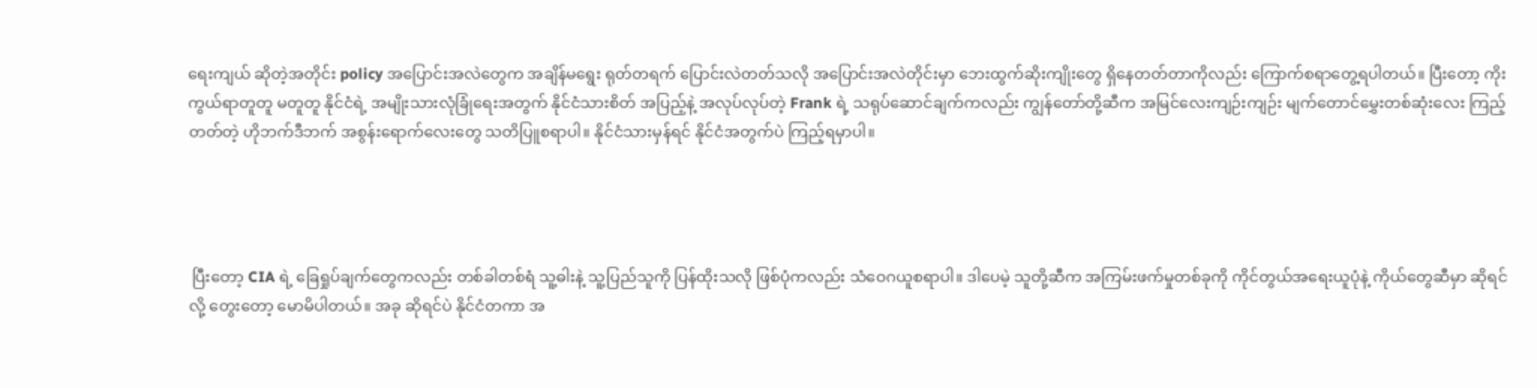ရေးကျယ် ဆိုတဲ့အတိုင်း policy အပြောင်းအလဲတွေက အချိန်မရွေး ရုတ်တရက် ပြောင်းလဲတတ်သလို အပြောင်းအလဲတိုင်းမှာ ဘေးထွက်ဆိုးကျိုးတွေ ရှိနေတတ်တာကိုလည်း ကြောက်စရာတွေ့ရပါတယ်။ ပြီးတော့ ကိုးကွယ်ရာတူတူ မတူတူ နိုင်ငံရဲ့ အမျိုးသားလုံခြုံရေးအတွက် နိုင်ငံသားစိတ် အပြည့်နဲ့ အလုပ်လုပ်တဲ့ Frank ရဲ့ သရုပ်ဆောင်ချက်ကလည်း ကျွန်တော်တို့ဆီက အမြင်လေးကျဉ်းကျဉ်း မျက်တောင်မွှေးတစ်ဆုံးလေး ကြည့်တတ်တဲ့ ဟိုဘက်ဒီဘက် အစွန်းရောက်လေးတွေ သတိပြူစရာပါ။ နိုင်ငံသားမှန်ရင် နိုင်ငံအတွက်ပဲ ကြည့်ရမှာပါ။




 ပြီးတော့ CIA ရဲ့ ခြေရှုပ်ချက်တွေကလည်း တစ်ခါတစ်ရံ သူ့ဓါးနဲ့ သူ့ပြည်သူကို ပြန်ထိုးသလို ဖြစ်ပုံကလည်း သံဝေဂယူစရာပါ။ ဒါပေမဲ့ သူတို့ဆီက အကြမ်းဖက်မှုတစ်ခုကို ကိုင်တွယ်အရေးယူပုံနဲ့ ကိုယ်တွေဆီမှာ ဆိုရင်လို့ တွေးတော့ မောမိပါတယ်။ အခု ဆိုရင်ပဲ နိုင်ငံတကာ အ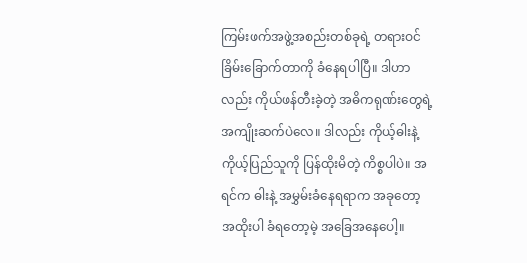ကြမ်းဖက်အဖွဲ့အစည်းတစ်ခုရဲ့ တရားဝင်ခြိမ်းခြောက်တာကို ခံနေရပါပြီ။ ဒါဟာလည်း ကိုယ်ဖန်တီးခဲ့တဲ့ အဓိကရုဏ်းတွေရဲ့ အကျိုးဆက်ပဲလေ။ ဒါလည်း ကိုယ့်ဓါးနဲ့ ကိုယ့်ပြည်သူကို ပြန်ထိုးမိတဲ့ ကိစ္စပါပဲ။ အရင်က ဓါးနဲ့ အမွှမ်းခံနေရရာက အခုတော့ အထိုးပါ ခံရတော့မဲ့ အခြေအနေပေါ့။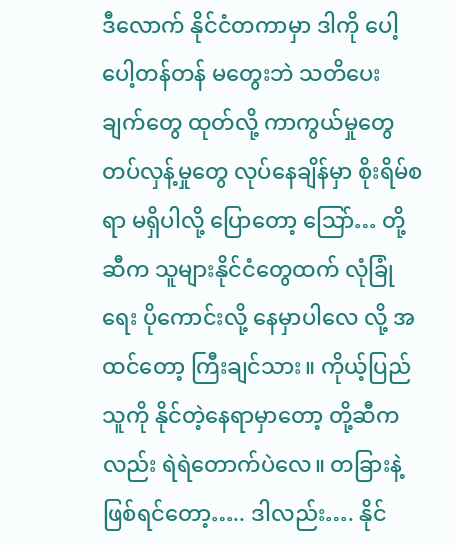ဒီလောက် နိုင်ငံတကာမှာ ဒါကို ပေါ့ပေါ့တန်တန် မတွေးဘဲ သတိပေးချက်တွေ ထုတ်လို့ ကာကွယ်မှုတွေ တပ်လှန့်မှုတွေ လုပ်နေချိန်မှာ စိုးရိမ်စရာ မရှိပါလို့ ပြောတော့ သြော်… တို့ဆီက သူများနိုင်ငံတွေထက် လုံခြုံရေး ပိုကောင်းလို့ နေမှာပါလေ လို့ အထင်တော့ ကြီးချင်သား။ ကိုယ့်ပြည်သူကို နိုင်တဲ့နေရာမှာတော့ တို့ဆီကလည်း ရဲရဲတောက်ပဲလေ။ တခြားနဲ့ ဖြစ်ရင်တော့….. ဒါလည်း…. နိုင်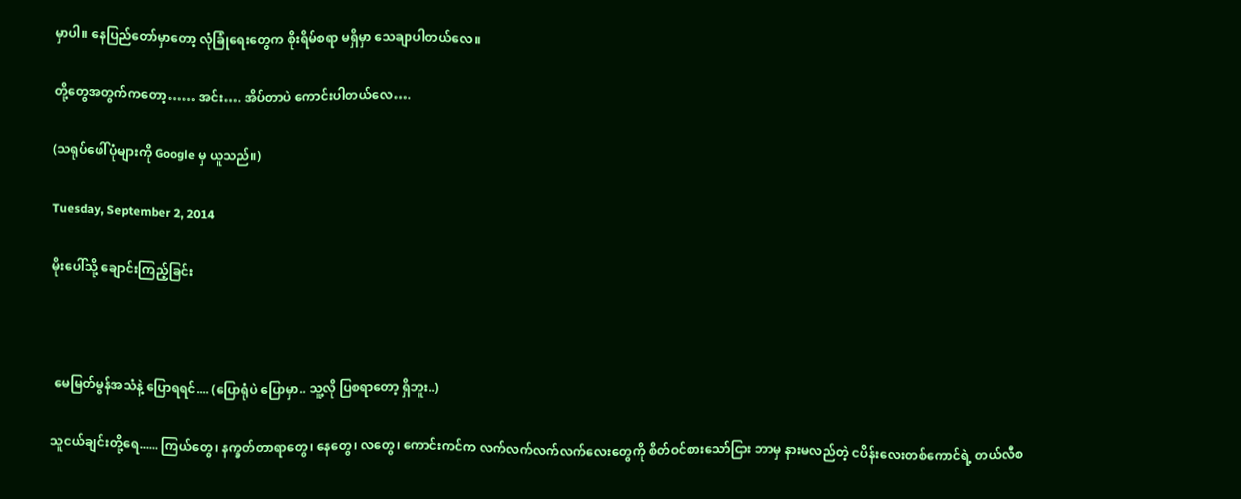မှာပါ။ နေပြည်တော်မှာတော့ လုံခြုံရေးတွေက စိုးရိမ်စရာ မရှိမှာ သေချာပါတယ်လေ။

တို့တွေအတွက်ကတော့…… အင်း…. အိပ်တာပဲ ကောင်းပါတယ်လေ….

(သရုပ်ဖေါ်ပုံများကို Google မှ ယူသည်။)

Tuesday, September 2, 2014

မိုးပေါ်သို့ ချောင်းကြည့်ခြင်း



 မေမြတ်မွန်အသံနဲ့ ပြောရရင်.... (ပြောရုံပဲ ပြောမှာ.. သူ့လို ပြစရာတော့ ရှိဘူး..)

သူငယ်ချင်းတို့ရေ...... ကြယ်တွေ၊ နက္ခတ်တာရာတွေ၊ နေတွေ၊ လတွေ၊ ကောင်းကင်က လက်လက်လက်လက်လေးတွေကို စိတ်ဝင်စားသော်ငြား ဘာမှ နားမလည်တဲ့ ငပိန်းလေးတစ်ကောင်ရဲ့ တယ်လီစ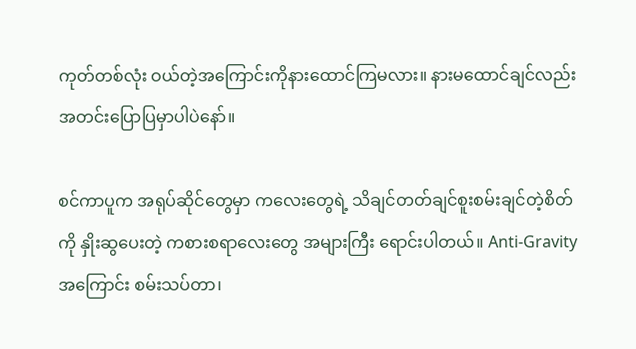ကုတ်တစ်လုံး ဝယ်တဲ့အကြောင်းကိုနားထောင်ကြမလား။ နားမထောင်ချင်လည်း အတင်းပြောပြမှာပါပဲနော်။

စင်ကာပူက အရုပ်ဆိုင်တွေမှာ ကလေးတွေရဲ့ သိချင်တတ်ချင်စူးစမ်းချင်တဲ့စိတ်ကို နှိုးဆွပေးတဲ့ ကစားစရာလေးတွေ အများကြီး ရောင်းပါတယ်။ Anti-Gravity အကြောင်း စမ်းသပ်တာ၊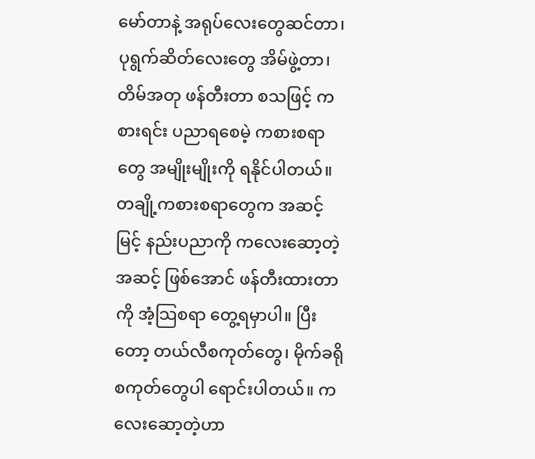မော်တာနဲ့ အရုပ်လေးတွေဆင်တာ၊ ပုရွက်ဆိတ်လေးတွေ အိမ်ဖွဲ့တာ၊ တိမ်အတု ဖန်တီးတာ စသဖြင့် ကစားရင်း ပညာရစေမဲ့ ကစားစရာတွေ အမျိုးမျိုးကို ရနိုင်ပါတယ်။ တချို့ကစားစရာတွေက အဆင့်မြင့် နည်းပညာကို ကလေးဆော့တဲ့အဆင့် ဖြစ်အောင် ဖန်တီးထားတာကို အံ့သြစရာ တွေ့ရမှာပါ။ ပြီးတော့ တယ်လီစကုတ်တွေ၊ မိုက်ခရိုစကုတ်တွေပါ ရောင်းပါတယ်။ ကလေးဆော့တဲ့ဟာ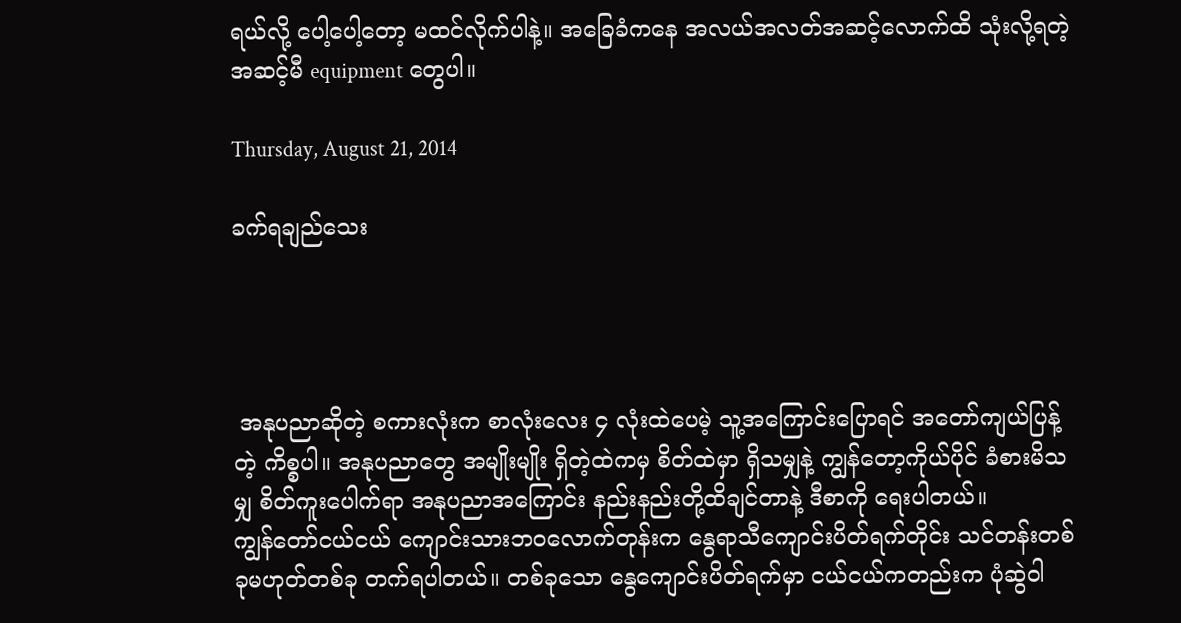ရယ်လို့ ပေါ့ပေါ့တော့ မထင်လိုက်ပါနဲ့။ အခြေခံကနေ အလယ်အလတ်အဆင့်လောက်ထိ သုံးလို့ရတဲ့ အဆင့်မီ equipment တွေပါ။

Thursday, August 21, 2014

ခက်ရချည်သေး




 အနုပညာဆိုတဲ့ စကားလုံးက စာလုံးလေး ၄ လုံးထဲပေမဲ့ သူ့အကြောင်းပြောရင် အတော်ကျယ်ပြန့်တဲ့ ကိစ္စပါ။ အနုပညာတွေ အမျိုးမျိုး ရှိတဲ့ထဲကမှ စိတ်ထဲမှာ ရှိသမျှနဲ့ ကျွန်တော့ကိုယ်ပိုင် ခံစားမိသမျှ စိတ်ကူးပေါက်ရာ အနုပညာအကြောင်း နည်းနည်းတို့ထိချင်တာနဲ့ ဒီစာကို ရေးပါတယ်။
ကျွန်တော်ငယ်ငယ် ကျောင်းသားဘဝလောက်တုန်းက နွေရာသီကျောင်းပိတ်ရက်တိုင်း သင်တန်းတစ်ခုမဟုတ်တစ်ခု တက်ရပါတယ်။ တစ်ခုသော နွေကျောင်းပိတ်ရက်မှာ ငယ်ငယ်ကတည်းက ပုံဆွဲဝါ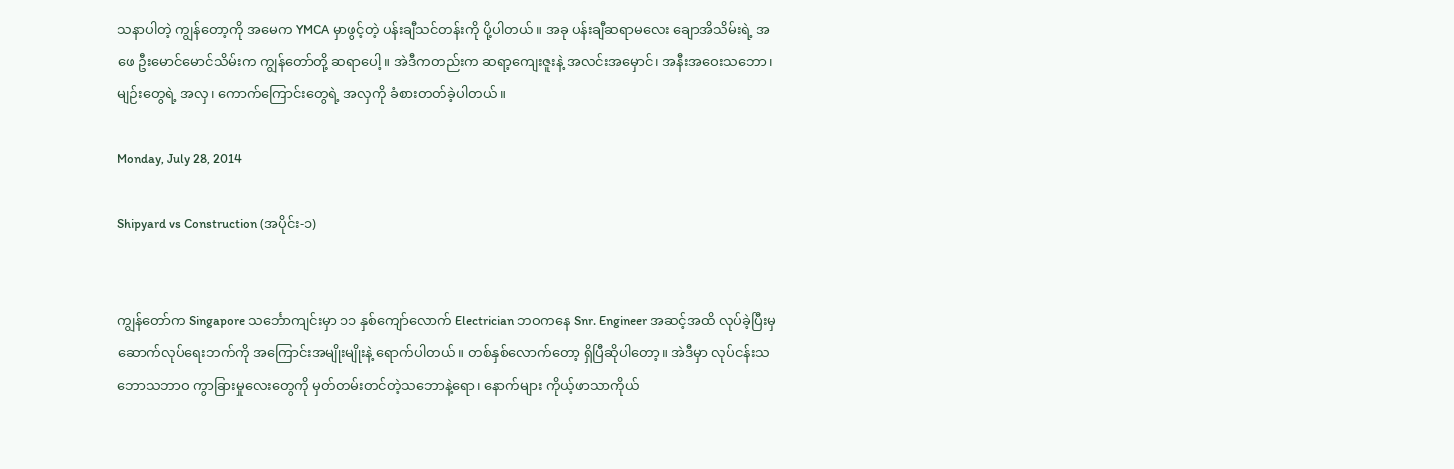သနာပါတဲ့ ကျွန်တော့ကို အမေက YMCA မှာဖွင့်တဲ့ ပန်းချီသင်တန်းကို ပို့ပါတယ်။ အခု ပန်းချီဆရာမလေး ချောအိသိမ်းရဲ့ အဖေ ဦးမောင်မောင်သိမ်းက ကျွန်တော်တို့ ဆရာပေါ့။ အဲဒီကတည်းက ဆရာ့ကျေးဇူးနဲ့ အလင်းအမှောင်၊ အနီးအဝေးသဘော၊ မျဉ်းတွေရဲ့ အလှ၊ ကောက်ကြောင်းတွေရဲ့ အလှကို ခံစားတတ်ခဲ့ပါတယ်။

Monday, July 28, 2014

Shipyard vs Construction (အပိုင်း-၁)


ကျွန်တော်က Singapore သင်္ဘောကျင်းမှာ ၁၁ နှစ်ကျော်လောက် Electrician ဘဝကနေ Snr. Engineer အဆင့်အထိ လုပ်ခဲ့ပြီးမှ ဆောက်လုပ်ရေးဘက်ကို အကြောင်းအမျိုးမျိုးနဲ့ ရောက်ပါတယ်။ တစ်နှစ်လောက်တော့ ရှိပြီဆိုပါတော့။ အဲဒီမှာ လုပ်ငန်းသဘောသဘာဝ ကွာခြားမှုလေးတွေကို မှတ်တမ်းတင်တဲ့သဘောနဲ့ရော၊ နောက်များ ကိုယ့်ဖာသာကိုယ်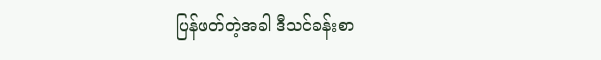ပြန်ဖတ်တဲ့အခါ ဒီသင်ခန်းစာ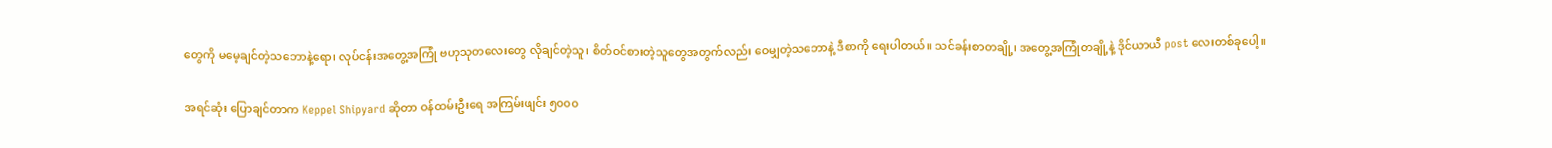တွေကို မမေ့ချင်တဲ့သဘောနဲ့ရော၊ လုပ်ငန်းအတွေ့အကြုံ ဗဟုသုတလေးတွေ လိုချင်တဲ့သူ၊ စိတ်ဝင်စားတဲ့သူတွေအတွက်လည်း ဝေမျှတဲ့သဘောနဲ့ ဒီစာကို ရေးပါတယ်။ သင်ခန်းစာတချို့၊ အတွေ့အကြုံတချို့နဲ့ ဒိုင်ယာယီ post လေးတစ်ခုပေါ့။

အရင်ဆုံး ပြောချင်တာက Keppel Shipyard ဆိုတာ ဝန်ထမ်းဦးရေ အကြမ်းဖျင်း ၅၀၀၀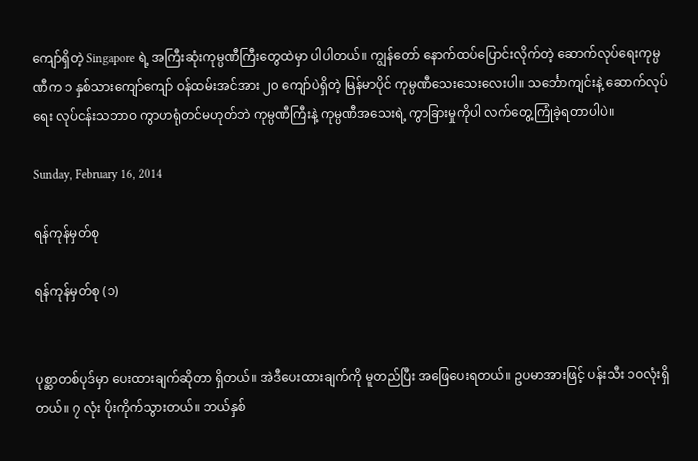ကျော်ရှိတဲ့ Singapore ရဲ့ အကြီးဆုံးကုမ္ပဏီကြီးတွေထဲမှာ ပါပါတယ်။ ကျွန်တော် နောက်ထပ်ပြောင်းလိုက်တဲ့ ဆောက်လုပ်ရေးကုမ္ပဏီက ၁ နှစ်သားကျော်ကျော် ဝန်ထမ်းအင်အား ၂၀ ကျော်ပဲရှိတဲ့ မြန်မာပိုင် ကုမ္ပဏီသေးသေးလေးပါ။ သင်္ဘောကျင်းနဲ့ ဆောက်လုပ်ရေး လုပ်ငန်းသဘာဝ ကွာဟရုံတင်မဟုတ်ဘဲ ကုမ္ပဏီကြီးနဲ့ ကုမ္ပဏီအသေးရဲ့ ကွာခြားမှုကိုပါ လက်တွေ့ကြုံခဲ့ရတာပါပဲ။

Sunday, February 16, 2014

ရန်ကုန်မှတ်စု

ရန်ကုန်မှတ်စု (၁)


ပုစ္ဆာတစ်ပုဒ်မှာ ပေးထားချက်ဆိုတာ ရှိတယ်။ အဲဒီပေးထားချက်ကို မူတည်ပြီး အဖြေပေးရတယ်။ ဥပမာအားဖြင့် ပန်းသီး ၁ဝလုံးရှိတယ်။ ၇ လုံး ပိုးကိုက်သွားတယ်။ ဘယ်နှစ်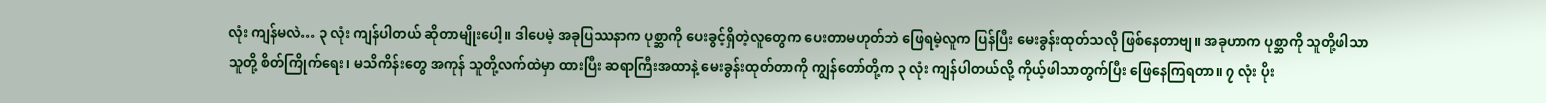လုံး ကျန်မလဲ… ၃ လုံး ကျန်ပါတယ် ဆိုတာမျိုးပေါ့။ ဒါပေမဲ့ အခုပြဿနာက ပုစ္ဆာကို ပေးခွင့်ရှိတဲ့လူတွေက ပေးတာမဟုတ်ဘဲ ဖြေရမဲ့လူက ပြန်ပြီး မေးခွန်းထုတ်သလို ဖြစ်နေတာဗျ။ အခုဟာက ပုစ္ဆာကို သူတို့ဖါသာသူတို့ စိတ်ကြိုက်ရေး၊ မသိကိန်းတွေ အကုန် သူတို့လက်ထဲမှာ ထားပြီး ဆရာကြီးအထာနဲ့ မေးခွန်းထုတ်တာကို ကျွန်တော်တို့က ၃ လုံး ကျန်ပါတယ်လို့ ကိုယ့်ဖါသာတွက်ပြီး ဖြေနေကြရတာ။ ၇ လုံး ပိုး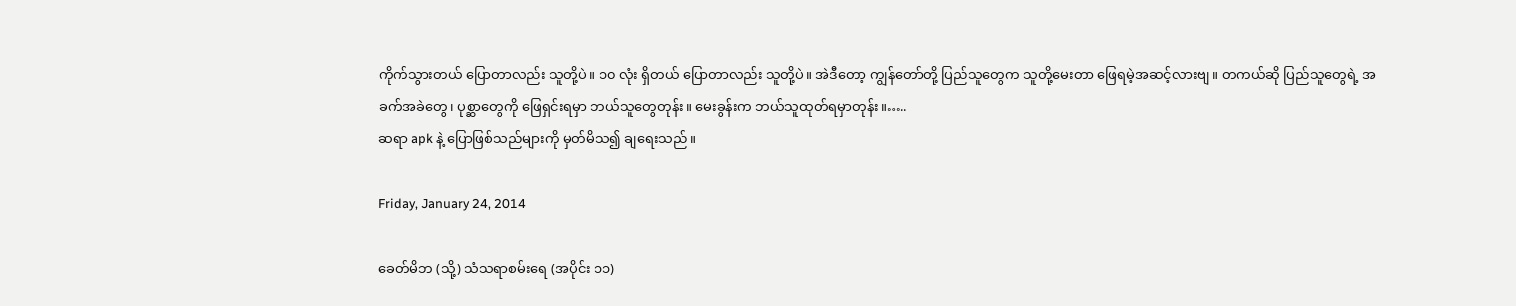ကိုက်သွားတယ် ပြောတာလည်း သူတို့ပဲ။ ၁၀ လုံး ရှိတယ် ပြောတာလည်း သူတို့ပဲ။ အဲဒီတော့ ကျွန်တော်တို့ ပြည်သူတွေက သူတို့မေးတာ ဖြေရမဲ့အဆင့်လားဗျ။ တကယ်ဆို ပြည်သူတွေရဲ့ အခက်အခဲတွေ၊ ပုစ္ဆာတွေကို ဖြေရှင်းရမှာ ဘယ်သူတွေတုန်း။ မေးခွန်းက ဘယ်သူထုတ်ရမှာတုန်း။…..
ဆရာ apk နဲ့ ပြောဖြစ်သည်များကို မှတ်မိသ၍ ချရေးသည်။

Friday, January 24, 2014

ခေတ်မိဘ (သို့) သံသရာစမ်းရေ (အပိုင်း ၁၁)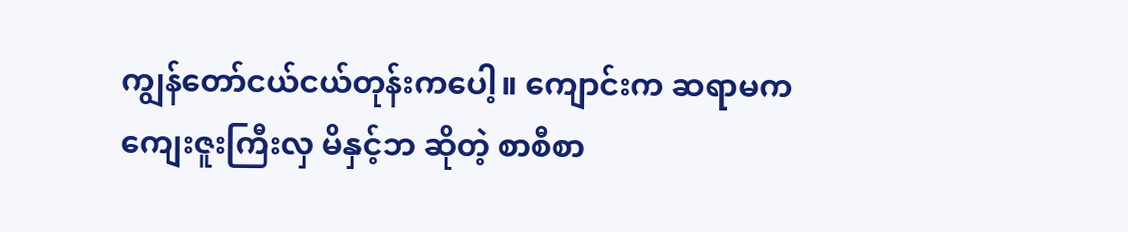ကျွန်တော်ငယ်ငယ်တုန်းကပေါ့။ ကျောင်းက ဆရာမက ကျေးဇူးကြီးလှ မိနှင့်ဘ ဆိုတဲ့ စာစီစာ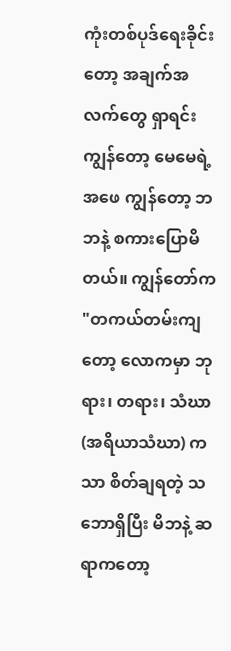ကုံးတစ်ပုဒ်ရေးခိုင်းတော့ အချက်အလက်တွေ ရှာရင်း ကျွန်တော့ မေမေရဲ့အဖေ ကျွန်တော့ ဘဘနဲ့ စကားပြောမိတယ်။ ကျွန်တော်က "တကယ်တမ်းကျတော့ လောကမှာ ဘုရား၊ တရား၊ သံဃာ (အရိယာသံဃာ) ကသာ စိတ်ချရတဲ့ သဘောရှိပြီး မိဘနဲ့ ဆရာကတော့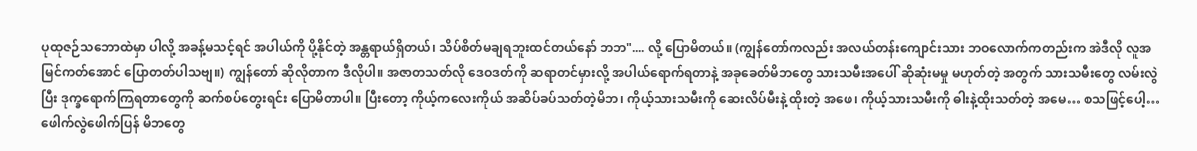ပုထုဇဉ်သဘောထဲမှာ ပါလို့ အခန့်မသင့်ရင် အပါယ်ကို ပို့နိုင်တဲ့ အန္တရာယ်ရှိတယ်၊ သိပ်စိတ်မချရဘူးထင်တယ်နော် ဘဘ".... လို့ ပြောမိတယ်။ (ကျွန်တော်ကလည်း အလယ်တန်းကျောင်းသား ဘဝလောက်ကတည်းက အဲဒီလို လူအမြင်ကတ်အောင် ပြောတတ်ပါသဗျ။) ကျွန်တော် ဆိုလိုတာက ဒီလိုပါ။ အဇာတသတ်လို ဒေဝဒတ်ကို ဆရာတင်မှားလို့ အပါယ်ရောက်ရတာနဲ့ အခုခေတ်မိဘတွေ သားသမီးအပေါ် ဆိုဆုံးမမှု မဟုတ်တဲ့ အတွက် သားသမီးတွေ လမ်းလွဲပြီး ဒုက္ခရောက်ကြရတာတွေကို ဆက်စပ်တွေးရင်း ပြောမိတာပါ။ ပြီးတော့ ကိုယ့်ကလေးကိုယ် အဆိပ်ခပ်သတ်တဲ့မိဘ၊ ကိုယ့်သားသမီးကို ဆေးလိပ်မီးနဲ့ ထိုးတဲ့ အဖေ၊ ကိုယ့်သားသမီးကို ဓါးနဲ့ထိုးသတ်တဲ့ အမေ… စသဖြင့်ပေါ့… ဖေါက်လွဲဖေါက်ပြန် မိဘတွေ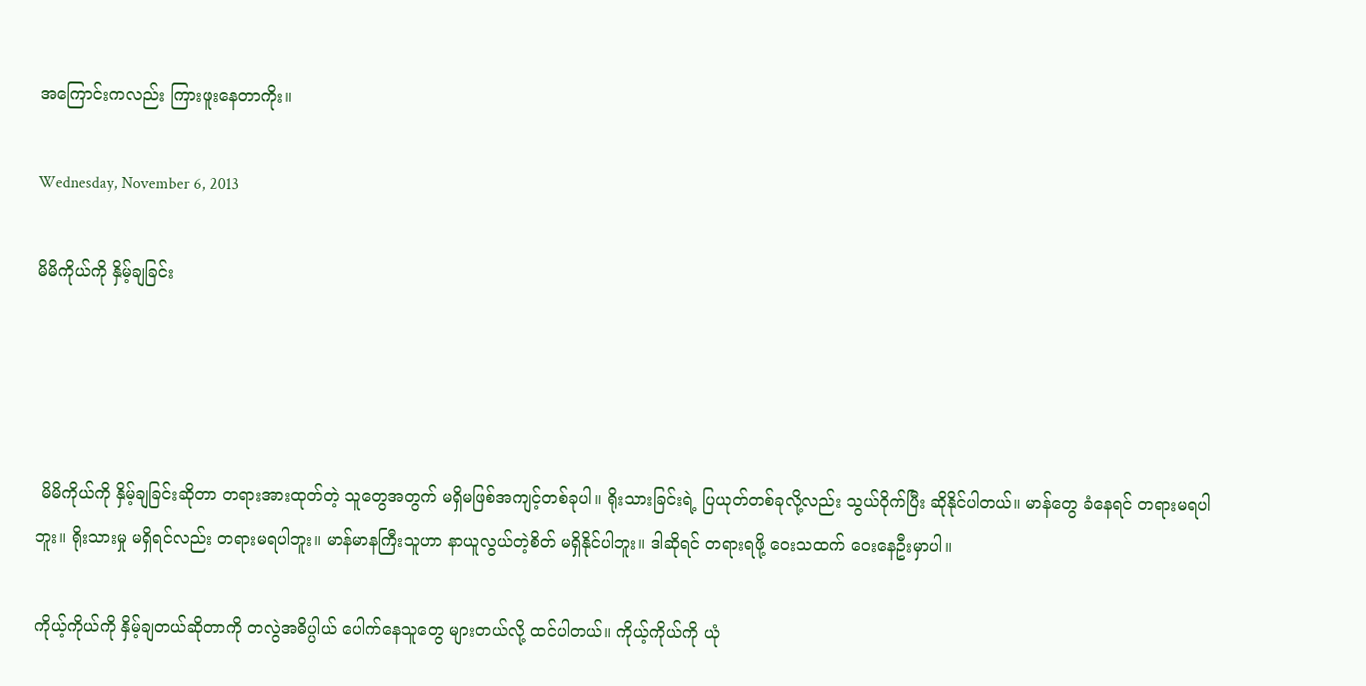အကြောင်းကလည်း ကြားဖူးနေတာကိုး။

Wednesday, November 6, 2013

မိမိကိုယ်ကို နှိမ့်ချခြင်း




 မိမိကိုယ်ကို နှိမ့်ချခြင်းဆိုတာ တရားအားထုတ်တဲ့ သူတွေအတွက် မရှိမဖြစ်အကျင့်တစ်ခုပါ။ ရိုးသားခြင်းရဲ့ ပြယုတ်တစ်ခုလို့လည်း သွယ်ဝိုက်ပြီး ဆိုနိုင်ပါတယ်။ မာန်တွေ ခံနေရင် တရားမရပါဘူး။ ရိုးသားမှု မရှိရင်လည်း တရားမရပါဘူး။ မာန်မာနကြီးသူဟာ နာယူလွယ်တဲ့စိတ် မရှိနိုင်ပါဘူး။ ဒါဆိုရင် တရားရဖို့ ဝေးသထက် ဝေးနေဦးမှာပါ။

ကိုယ့်ကိုယ်ကို နှိမ့်ချတယ်ဆိုတာကို တလွဲအဓိပ္ပါယ် ပေါက်နေသူတွေ များတယ်လို့ ထင်ပါတယ်။ ကိုယ့်ကိုယ်ကို ယုံ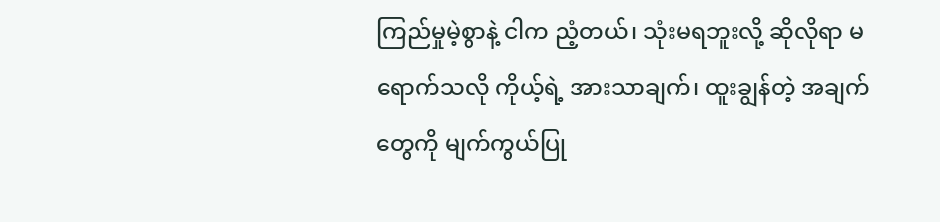ကြည်မှုမဲ့စွာနဲ့ ငါက ညံ့တယ်၊ သုံးမရဘူးလို့ ဆိုလိုရာ မရောက်သလို ကိုယ့်ရဲ့ အားသာချက်၊ ထူးချွန်တဲ့ အချက်တွေကို မျက်ကွယ်ပြု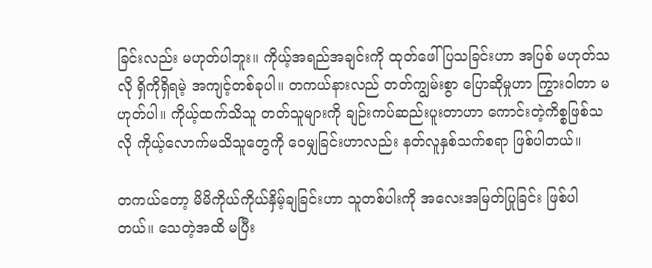ခြင်းလည်း မဟုတ်ပါဘူး။ ကိုယ့်အရည်အချင်းကို ထုတ်ဖေါ်ပြသခြင်းဟာ အပြစ် မဟုတ်သလို ရှိကိုရှိရမဲ့ အကျင့်တစ်ခုပါ။ တကယ်နားလည် တတ်ကျွမ်းစွာ ပြောဆိုမှုဟာ ကြွားဝါတာ မဟုတ်ပါ။ ကိုယ့်ထက်သိသူ တတ်သူများကို ချဉ်းကပ်ဆည်းပူးတာဟာ ကောင်းတဲ့ကိစ္စဖြစ်သလို ကိုယ့်လောက်မသိသူတွေကို ဝေမျှခြင်းဟာလည်း နတ်လူနှစ်သက်စရာ ဖြစ်ပါတယ်။

တကယ်တော့ မိမိကိုယ်ကိုယ်နှိမ့်ချခြင်းဟာ သူတစ်ပါးကို အလေးအမြတ်ပြုခြင်း ဖြစ်ပါတယ်။ သေတဲ့အထိ မပြီး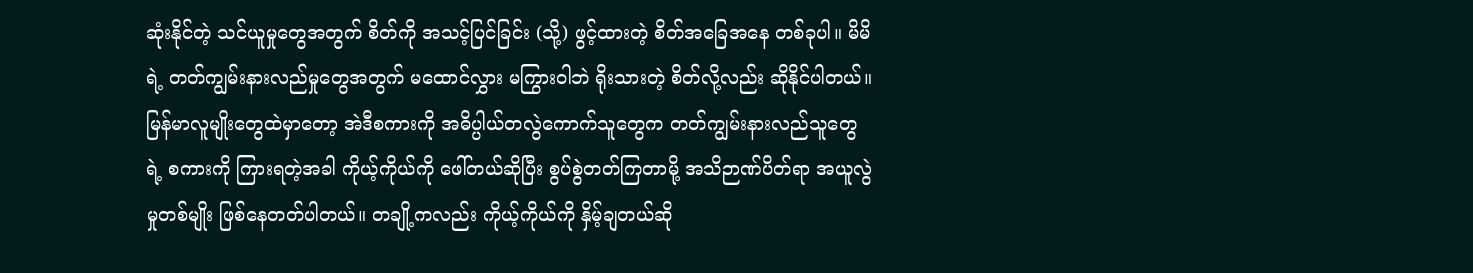ဆုံးနိုင်တဲ့ သင်ယူမှုတွေအတွက် စိတ်ကို အသင့်ပြင်ခြင်း (သို့) ဖွင့်ထားတဲ့ စိတ်အခြေအနေ တစ်ခုပါ။ မိမိရဲ့ တတ်ကျွမ်းနားလည်မှုတွေအတွက် မထောင်လွှား မကြွားဝါဘဲ ရိုးသားတဲ့ စိတ်လို့လည်း ဆိုနိုင်ပါတယ်။ မြန်မာလူမျိုးတွေထဲမှာတော့ အဲဒီစကားကို အဓိပ္ပါယ်တလွဲကောက်သူတွေက တတ်ကျွမ်းနားလည်သူတွေရဲ့ စကားကို ကြားရတဲ့အခါ ကိုယ့်ကိုယ်ကို ဖေါ်တယ်ဆိုပြီး စွပ်စွဲတတ်ကြတာမို့ အသိဉာဏ်ပိတ်ရာ အယူလွဲမှုတစ်မျိုး ဖြစ်နေတတ်ပါတယ်။ တချို့ကလည်း ကိုယ့်ကိုယ်ကို နှိမ့်ချတယ်ဆို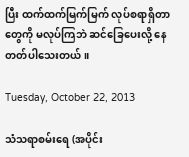ပြီး ထက်ထက်မြက်မြက် လုပ်စရာရှိတာတွေကို မလုပ်ကြဘဲ ဆင်ခြေပေးလို့ နေတတ်ပါသေးတယ်။

Tuesday, October 22, 2013

သံသရာစမ်းရေ (အပိုင်း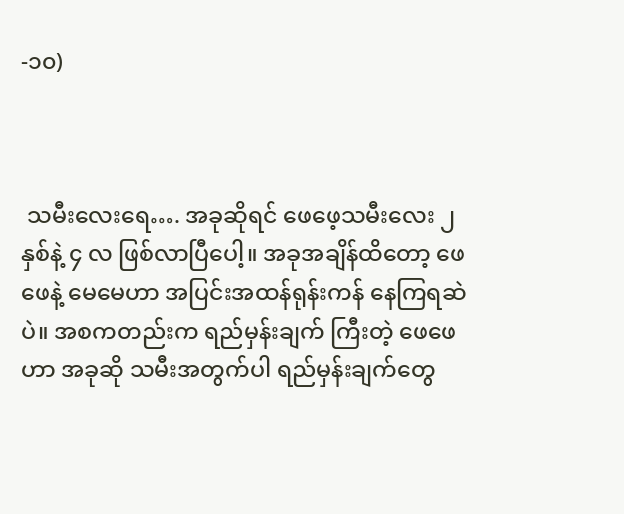-၁၀)



 သမီးလေးရေ…. အခုဆိုရင် ဖေဖေ့သမီးလေး ၂ နှစ်နဲ့ ၄ လ ဖြစ်လာပြီပေါ့။ အခုအချိန်ထိတော့ ဖေဖေနဲ့ မေမေဟာ အပြင်းအထန်ရုန်းကန် နေကြရဆဲပဲ။ အစကတည်းက ရည်မှန်းချက် ကြီးတဲ့ ဖေဖေဟာ အခုဆို သမီးအတွက်ပါ ရည်မှန်းချက်တွေ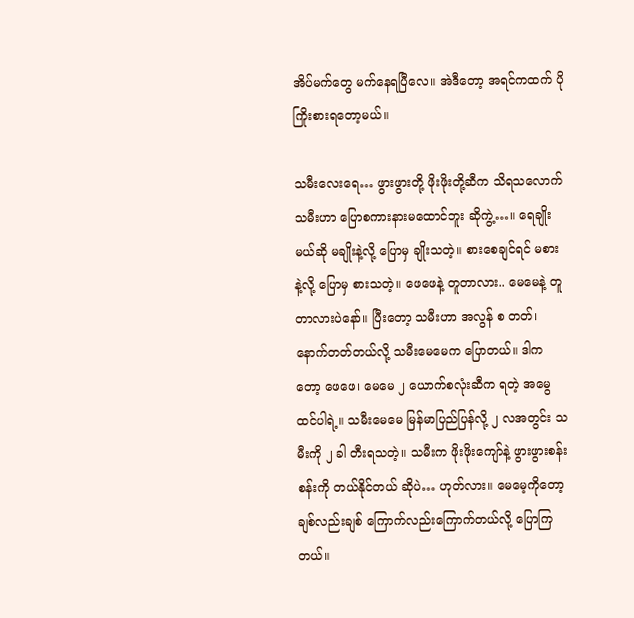အိပ်မက်တွေ မက်နေရပြီလေ။ အဲဒီတော့ အရင်ကထက် ပိုကြိုးစားရတော့မယ်။

သမီးလေးရေ… ဖွားဖွားတို့ ဖိုးဖိုးတို့ဆီက သိရသလောက် သမီးဟာ ပြောစကားနားမထောင်ဘူး ဆိုကွဲ့…။ ရေချိုးမယ်ဆို မချိုးနဲ့လို့ ပြောမှ ချိုးသတဲ့။ စားစေချင်ရင် မစားနဲ့လို့ ပြောမှ စားသတဲ့။ ဖေဖေနဲ့ တူတာလား.. မေမေနဲ့ တူတာလားပဲနော်။ ပြီးတော့ သမီးဟာ အလွန် စ တတ်၊ နောက်တတ်တယ်လို့ သမီးမေမေက ပြောတယ်။ ဒါကတော့ ဖေဖေ၊ မေမေ ၂ ယောက်စလုံးဆီက ရတဲ့ အမွေထင်ပါရဲ့။ သမီးမေမေ မြန်မာပြည်ပြန်လို့ ၂ လအတွင်း သမီးကို ၂ ခါ တီးရသတဲ့။ သမီးက ဖိုးဖိုးကျော်နဲ့ ဖွားဖွားစန်းစန်းကို တယ်နိုင်တယ် ဆိုပဲ… ဟုတ်လား။ မေမေ့ကိုတော့ ချစ်လည်းချစ် ကြောက်လည်းကြောက်တယ်လို့ ပြောကြတယ်။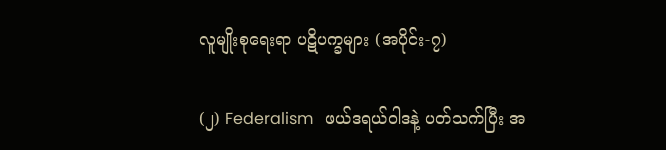လူမျိုးစုရေးရာ ပဋိပက္ခများ (အပိုင်း-၇)

(၂) Federalism   ဖယ်ဒရယ်ဝါဒနဲ့ ပတ်သက်ပြီး အ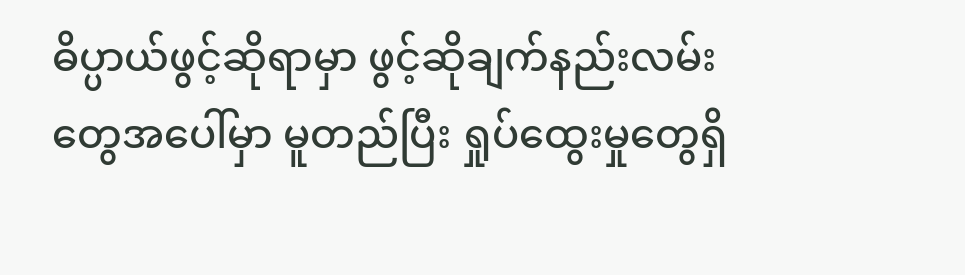ဓိပ္ပာယ်ဖွင့်ဆိုရာမှာ ဖွင့်ဆိုချက်နည်းလမ်းတွေအပေါ်မှာ မူတည်ပြီး ရှုပ်ထွေးမှုတွေရှိ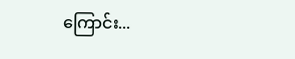ကြောင်း...